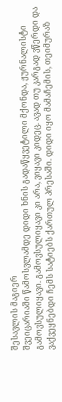შესავლის მაგიერ
შვეიცარიაში წამოსვლამდე დიდი ხნის გადაწყვეტილი მქონდა, ჟურნალისტი გამოვსულიყავი. გამოვსულიყავი კი არა, ვიყავი კიდეც. ავად თუ კარგად ვწერდი და ვაქვეყნებდი ჩემს სატიებს ქართულ პრესაში. დიდი იყო მამაჩემის, თეიმურაზ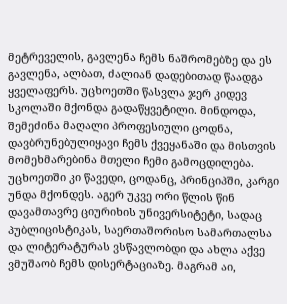მეტრეველის, გავლენა ჩემს ნაშრომებზე და ეს გავლენა, ალბათ, ძალიან დადებითად წაადგა ყველაფერს. უცხოეთში წასვლა ჯერ კიდევ სკოლაში მქონდა გადაწყვეტილი. მინდოდა, შემეძინა მაღალი პროფესიული ცოდნა, დავბრუნებულიყავი ჩემს ქვეყანაში და მისთვის მომეხმარებინა მთელი ჩემი გამოცდილება.
უცხოეთში კი წავედი, ცოდანც, პრინციპში, კარგი უნდა მქონდეს. აგერ უკვე ორი წლის წინ დავამთავრე ციურიხის უნივერსიტეტი, სადაც პუბლიცისტიკას, საერთაშორისო სამართალსა და ლიტერატურას ვსწავლობდი და ახლა აქვე ვმუშაობ ჩემს დისერტაციაზე. მაგრამ აი,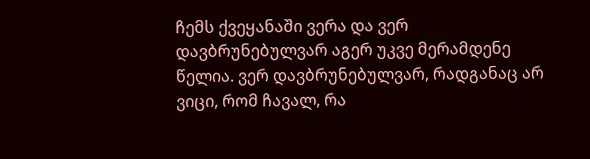ჩემს ქვეყანაში ვერა და ვერ დავბრუნებულვარ აგერ უკვე მერამდენე წელია. ვერ დავბრუნებულვარ, რადგანაც არ ვიცი, რომ ჩავალ, რა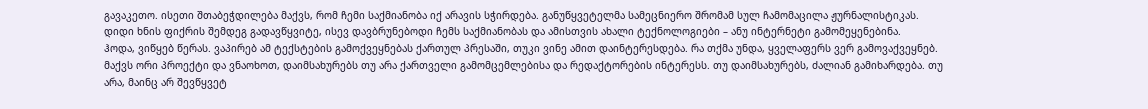გავაკეთო. ისეთი შთაბეჭდილება მაქვს, რომ ჩემი საქმიანობა იქ არავის სჭირდება. განუწყვეტელმა სამეცნიერო შრომამ სულ ჩამომაცილა ჟურნალისტიკას. დიდი ხნის ფიქრის შემდეგ გადავწყვიტე, ისევ დავბრუნებოდი ჩემს საქმიანობას და ამისთვის ახალი ტექნოლოგიები – ანუ ინტერნეტი გამომეყენებინა.
ჰოდა, ვიწყებ წერას. ვაპირებ ამ ტექსტების გამოქვეყნებას ქართულ პრესაში, თუკი ვინე ამით დაინტერესდება. რა თქმა უნდა, ყველაფერს ვერ გამოვაქვეყნებ. მაქვს ორი პროექტი და ვნაოხოთ, დაიმსახურებს თუ არა ქართველი გამომცემლებისა და რედაქტორების ინტერესს. თუ დაიმსახურებს, ძალიან გამიხარდება. თუ არა, მაინც არ შევწყვეტ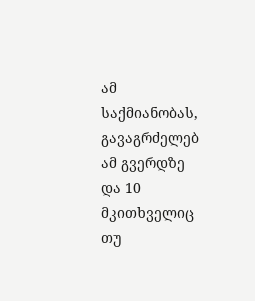ამ საქმიანობას, გავაგრძელებ ამ გვერდზე და 10 მკითხველიც თუ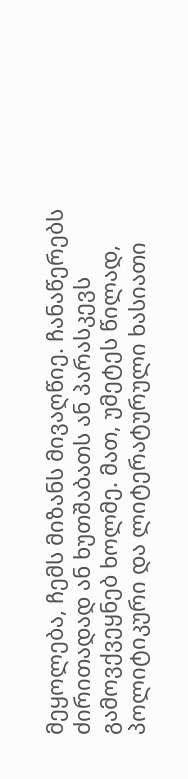მეყოლება, ჩემს მიზანს მივაღწიე. ჩანაწერებს ძირითადად ან ხუთშაბათს ან პარასკევს გამოვქვეყნებ ხოლმე. მათ, უმეტეს წილად, პოლიტიკური და ლიტერატურული ხასიათი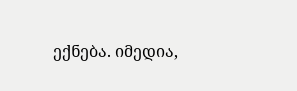ექნება. იმედია,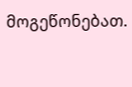მოგეწონებათ.